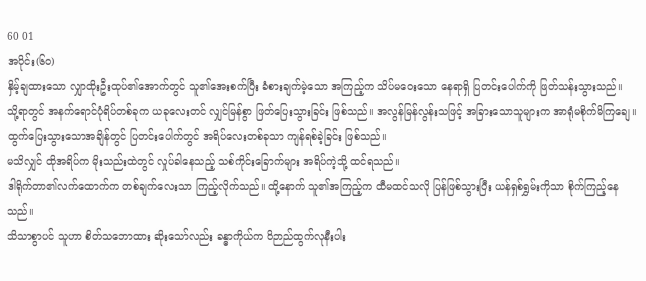60 01
အပိုင်း(၆၀)
နှိမ့်ချထားသော လျှာထိုးဦးထုပ်၏အောက်တွင် သူ၏အေးစက်ပြီး ခံစားချက်မဲ့သော အကြည့်က သိပ်မဝေးသော နေရာရှိ ပြတင်းပေါက်ကို ဖြတ်သန်းသွားသည်။
သို့ရာတွင် အနက်ရောင်ပုံရိပ်တစ်ခုက ယခုလေးတင် လျှင်မြန်စွာ ဖြတ်ပြေးသွားခြင်း ဖြစ်သည်။ အလွန်မြန်လွန်းသဖြင့် အခြားသောသူများက အာရုံမစိုက်မိကြချေ။ ထွက်ပြေးသွားသောအချိန်တွင် ပြတင်းပေါက်တွင် အရိပ်လေးတစ်ခုသာ ကျန်ရစ်ခဲ့ခြင်း ဖြစ်သည်။
မသိလျှင် ထိုအရိပ်က မိုးသည်းထဲတွင် လှုပ်ခါနေသည့် သစ်ကိုင်းခြောက်များ အရိပ်ကဲ့သို့ ထင်ရသည်။
ဒါရိုက်တာ၏လက်ထောက်က တစ်ချက်လေးသာ ကြည့်လိုက်သည်။ ထို့နောက် သူ၏အကြည့်က ထီမထင်သလို ပြန်ဖြစ်သွားပြီး ယန်ရှစ်ရွှမ်းကိုသာ စိုက်ကြည့်နေသည်။
သိသာစွာပင် သူဟာ စိတ်သဘောထား ဆိုးသော်လည်း ခန္ဓာကိုယ်က ဝိဉာည်ထွက်လုနီးပါး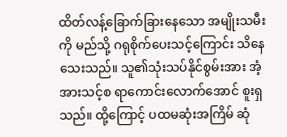ထိတ်လန့်ခြောက်ခြားနေသော အမျိုးသမီးကို မည်သို့ ဂရုစိုက်ပေးသင့်ကြောင်း သိနေသေးသည်။ သူ၏သုံးသပ်နိုင်စွမ်းအား အံ့အားသင့်စ ရာကောင်းလောက်အောင် စူးရှသည်။ ထို့ကြောင့် ပထမဆုံးအကြိမ် ဆုံ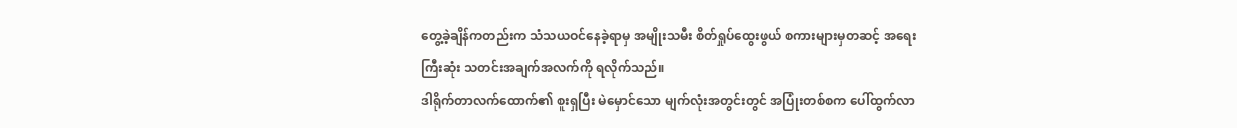တွေ့ခဲ့ချိန်ကတည်းက သံသယဝင်နေခဲ့ရာမှ အမျိုးသမီး စိတ်ရှုပ်ထွေးဖွယ် စကားများမှတဆင့် အရေးကြီးဆုံး သတင်းအချက်အလက်ကို ရလိုက်သည်။
ဒါရိုက်တာလက်ထောက်၏ စူးရှပြီး မဲမှောင်သော မျက်လုံးအတွင်းတွင် အပြုံးတစ်စက ပေါ်ထွက်လာ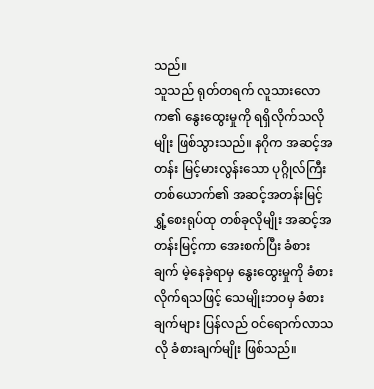သည်။
သူသည် ရုတ်တရက် လူသားလောက၏ နွေးထွေးမှုကို ရရှိလိုက်သလိုမျိုး ဖြစ်သွားသည်။ နဂိုက အဆင့်အတန်း မြင့်မားလွန်းသော ပုဂ္ဂိုလ်ကြီးတစ်ယောက်၏ အဆင့်အတန်းမြင့် ရွှံ့စေးရုပ်ထု တစ်ခုလိုမျိုး အဆင့်အတန်းမြင့်ကာ အေးစက်ပြီး ခံစားချက် မဲ့နေခဲ့ရာမှ နွေးထွေးမှုကို ခံစားလိုက်ရသဖြင့် သေမျိုးဘဝမှ ခံစားချက်များ ပြန်လည် ဝင်ရောက်လာသလို ခံစားချက်မျိုး ဖြစ်သည်။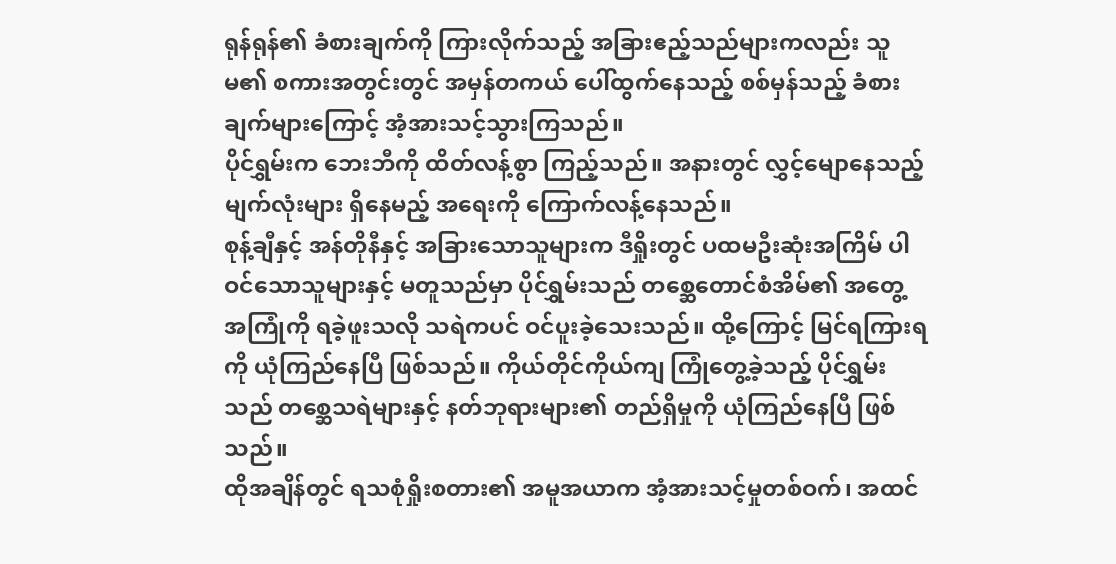ရုန်ရုန်၏ ခံစားချက်ကို ကြားလိုက်သည့် အခြားဧည့်သည်များကလည်း သူမ၏ စကားအတွင်းတွင် အမှန်တကယ် ပေါ်ထွက်နေသည့် စစ်မှန်သည့် ခံစားချက်များကြောင့် အံ့အားသင့်သွားကြသည်။
ပိုင်ရွှမ်းက ဘေးဘီကို ထိတ်လန့်စွာ ကြည့်သည်။ အနားတွင် လွှင့်မျောနေသည့် မျက်လုံးများ ရှိနေမည့် အရေးကို ကြောက်လန့်နေသည်။
စုန့်ချီနှင့် အန်တိုနီနှင့် အခြားသောသူများက ဒီရှိုးတွင် ပထမဦးဆုံးအကြိမ် ပါဝင်သောသူများနှင့် မတူသည်မှာ ပိုင်ရွှမ်းသည် တစ္ဆေတောင်စံအိမ်၏ အတွေ့အကြုံကို ရခဲ့ဖူးသလို သရဲကပင် ဝင်ပူးခဲ့သေးသည်။ ထို့ကြောင့် မြင်ရကြားရကို ယုံကြည်နေပြီ ဖြစ်သည်။ ကိုယ်တိုင်ကိုယ်ကျ ကြုံတွေ့ခဲ့သည့် ပိုင်ရွှမ်းသည် တစ္ဆေသရဲများနှင့် နတ်ဘုရားများ၏ တည်ရှိမှုကို ယုံကြည်နေပြီ ဖြစ်သည်။
ထိုအချိန်တွင် ရသစုံရှိုးစတား၏ အမူအယာက အံ့အားသင့်မှုတစ်ဝက်၊ အထင်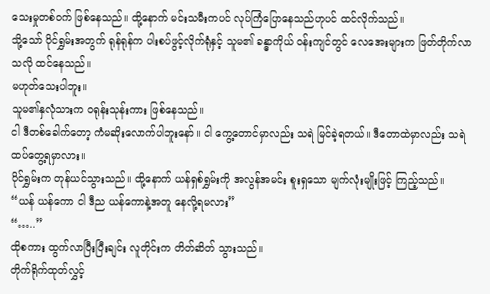သေးမှုတစ်ဝက် ဖြစ်နေသည်။ ထို့နောက် မင်းသမီးကပင် လုပ်ကြံပြောနေသည်ဟုပင် ထင်လိုက်သည်။
သို့သော် ပိုင်ရွှမ်းအတွက် ရုန်ရုန်က ပါးစပ်ဖွင့်လိုက်ရုံနှင့် သူမ၏ ခန္ဓာကိုယ် ဝန်းကျင်တွင် လေအေးများက ဖြတ်တိုက်လာသလို ထင်နေသည်။
မဟုတ်သေးပါဘူး။
သူမ၏နှလုံသားက ဝရုန်းသုန်းကား ဖြစ်နေသည်။
ငါ ဒီတစ်ခေါက်တော့ ကံမဆိုးလောက်ပါဘူးနော်။ ငါ ကွေ့တောင်မှာလည်း သရဲ မြင်ခဲ့ရတယ်။ ဒီတောထဲမှာလည်း သရဲထပ်တွေ့ရမှာလား။
ပိုင်ရွှမ်းက တုန်ယင်သွားသည်။ ထို့နောက် ယန်ရှစ်ရွှမ်းကို အလွန်အမင်း စူးရှသော မျက်လုံးမျိုးဖြင့် ကြည့်သည်။
“ယန် ယန်ကော ငါ ဒီည ယန်ကောနဲ့အတူ နေလို့ရမလား”
“…..”
ထိုစကား ထွက်လာပြီးပြီးချင်း လူတိုင်းက တိတ်ဆိတ် သွားသည်။
တိုက်ရိုက်ထုတ်လွှင့်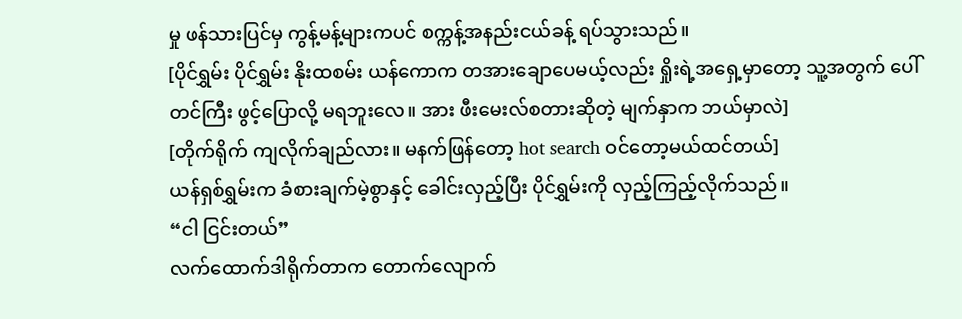မှု ဖန်သားပြင်မှ ကွန့်မန့်များကပင် စက္ကန့်အနည်းငယ်ခန့် ရပ်သွားသည်။
[ပိုင်ရွှမ်း ပိုင်ရွှမ်း နိုးထစမ်း ယန်ကောက တအားချောပေမယ့်လည်း ရှိုးရဲ့အရှေ့မှာတော့ သူ့အတွက် ပေါ်တင်ကြီး ဖွင့်ပြောလို့ မရဘူးလေ။ အား ဖီးမေးလ်စတားဆိုတဲ့ မျက်နှာက ဘယ်မှာလဲ]
[တိုက်ရိုက် ကျလိုက်ချည်လား။ မနက်ဖြန်တော့ hot search ဝင်တော့မယ်ထင်တယ်]
ယန်ရှစ်ရွှမ်းက ခံစားချက်မဲ့စွာနှင့် ခေါင်းလှည့်ပြီး ပိုင်ရွှမ်းကို လှည့်ကြည့်လိုက်သည်။
“ငါ ငြင်းတယ်”
လက်ထောက်ဒါရိုက်တာက တောက်လျောက်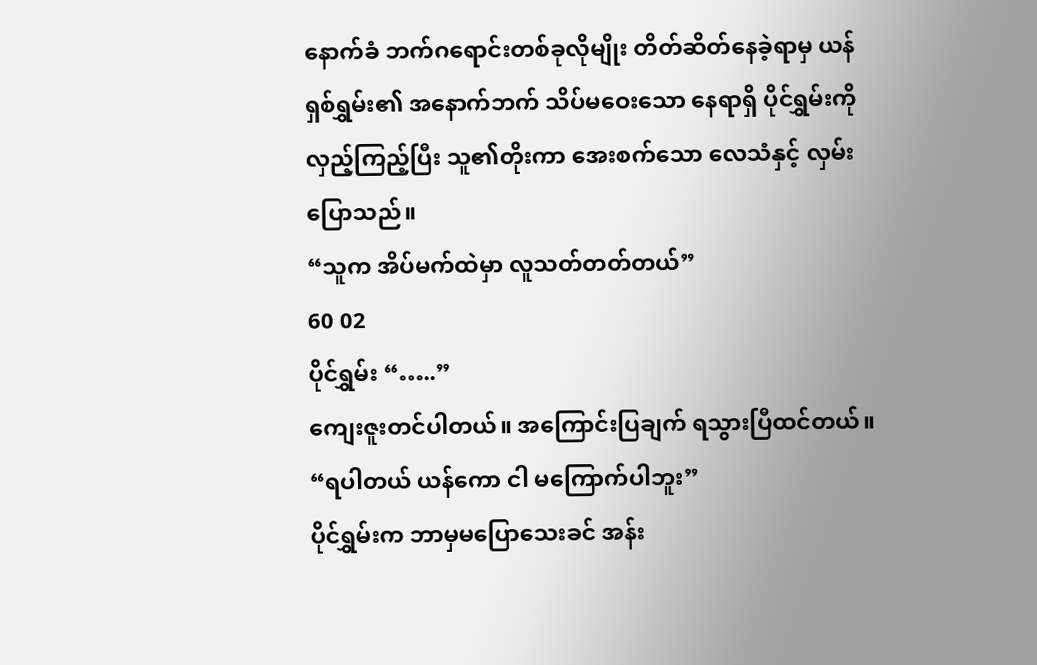နောက်ခံ ဘက်ဂရောင်းတစ်ခုလိုမျိုး တိတ်ဆိတ်နေခဲ့ရာမှ ယန်ရှစ်ရွှမ်း၏ အနောက်ဘက် သိပ်မဝေးသော နေရာရှိ ပိုင်ရွှမ်းကို လှည့်ကြည့်ပြီး သူ၏တိုးကာ အေးစက်သော လေသံနှင့် လှမ်းပြောသည်။
“သူက အိပ်မက်ထဲမှာ လူသတ်တတ်တယ်”
60 02
ပိုင်ရွှမ်း “…..”
ကျေးဇူးတင်ပါတယ်။ အကြောင်းပြချက် ရသွားပြီထင်တယ်။
“ရပါတယ် ယန်ကော ငါ မကြောက်ပါဘူး”
ပိုင်ရွှမ်းက ဘာမှမပြောသေးခင် အန်း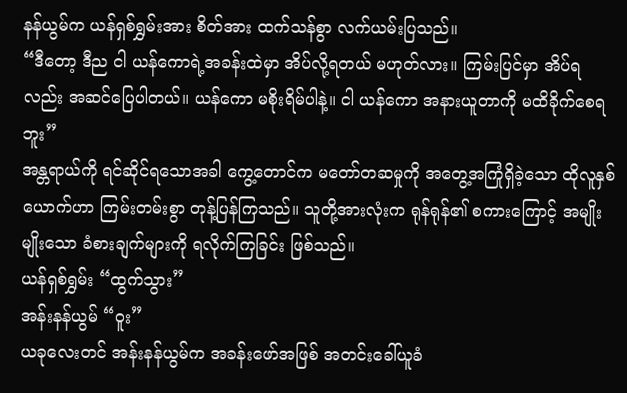နန်ယွမ်က ယန်ရှစ်ရွှမ်းအား စိတ်အား ထက်သန်စွာ လက်ယမ်းပြသည်။
“ဒီတော့ ဒီည ငါ ယန်ကောရဲ့အခန်းထဲမှာ အိပ်လို့ရတယ် မဟုတ်လား။ ကြမ်းပြင်မှာ အိပ်ရလည်း အဆင်ပြေပါတယ်။ ယန်ကော မစိုးရိမ်ပါနဲ့။ ငါ ယန်ကော အနားယူတာကို မထိခိုက်စေရဘူး”
အန္တရာယ်ကို ရင်ဆိုင်ရသောအခါ ကွေ့တောင်က မတော်တဆမှုကို အတွေ့အကြုံရှိခဲ့သော ထိုလူနှစ်ယောက်ဟာ ကြမ်းတမ်းစွာ တုန့်ပြန်ကြသည်။ သူတို့အားလုံးက ရုန်ရုန်၏ စကားကြောင့် အမျိုးမျိုးသော ခံစားချက်များကို ရလိုက်ကြခြင်း ဖြစ်သည်။
ယန်ရှစ်ရွှမ်း “ထွက်သွား”
အန်းနန်ယွမ် “ဝူး”
ယခုလေးတင် အန်းနန်ယွမ်က အခန်းဖော်အဖြစ် အတင်းခေါ်ယူခံ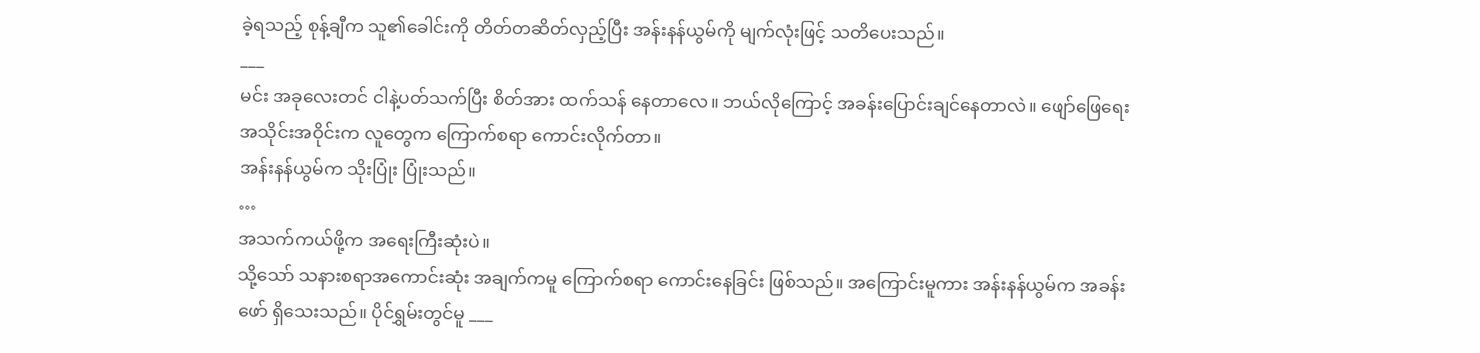ခဲ့ရသည့် စုန့်ချီက သူ၏ခေါင်းကို တိတ်တဆိတ်လှည့်ပြီး အန်းနန်ယွမ်ကို မျက်လုံးဖြင့် သတိပေးသည်။
___
မင်း အခုလေးတင် ငါနဲ့ပတ်သက်ပြီး စိတ်အား ထက်သန် နေတာလေ။ ဘယ်လိုကြောင့် အခန်းပြောင်းချင်နေတာလဲ။ ဖျော်ဖြေရေး အသိုင်းအဝိုင်းက လူတွေက ကြောက်စရာ ကောင်းလိုက်တာ။
အန်းနန်ယွမ်က သိုးပြုံး ပြုံးသည်။
…
အသက်ကယ်ဖို့က အရေးကြီးဆုံးပဲ။
သို့သော် သနားစရာအကောင်းဆုံး အချက်ကမူ ကြောက်စရာ ကောင်းနေခြင်း ဖြစ်သည်။ အကြောင်းမူကား အန်းနန်ယွမ်က အခန်းဖော် ရှိသေးသည်။ ပိုင်ရွှမ်းတွင်မူ ___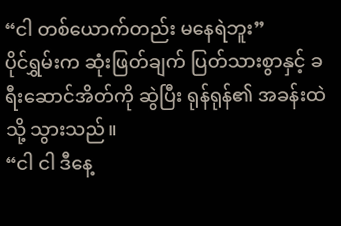“ငါ တစ်ယောက်တည်း မနေရဲဘူး”
ပိုင်ရွှမ်းက ဆုံးဖြတ်ချက် ပြတ်သားစွာနှင့် ခရီးဆောင်အိတ်ကို ဆွဲပြီး ရုန်ရုန်၏ အခန်းထဲသို့ သွားသည်။
“ငါ ငါ ဒီနေ့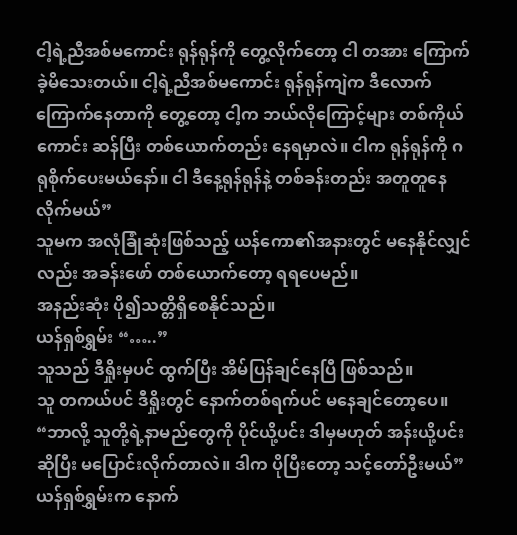ငါ့ရဲ့ညီအစ်မကောင်း ရုန်ရုန်ကို တွေ့လိုက်တော့ ငါ တအား ကြောက်ခဲ့မိသေးတယ်။ ငါ့ရဲ့ညီအစ်မကောင်း ရုန်ရုန်ကျဲက ဒီလောက်ကြောက်နေတာကို တွေ့တော့ ငါ့က ဘယ်လိုကြောင့်များ တစ်ကိုယ်ကောင်း ဆန်ပြီး တစ်ယောက်တည်း နေရမှာလဲ။ ငါက ရုန်ရုန်ကို ဂရုစိုက်ပေးမယ်နော်။ ငါ ဒီနေ့ရုန်ရုန်နဲ့ တစ်ခန်းတည်း အတူတူနေလိုက်မယ်”
သူမက အလုံခြုံဆုံးဖြစ်သည့် ယန်ကော၏အနားတွင် မနေနိုင်လျှင်လည်း အခန်းဖော် တစ်ယောက်တော့ ရရပေမည်။
အနည်းဆုံး ပို၍သတ္တိရှိစေနိုင်သည်။
ယန်ရှစ်ရွှမ်း “…..”
သူသည် ဒီရှိုးမှပင် ထွက်ပြီး အိမ်ပြန်ချင်နေပြီ ဖြစ်သည်။
သူ တကယ်ပင် ဒီရှိုးတွင် နောက်တစ်ရက်ပင် မနေချင်တော့ပေ။
“ဘာလို့ သူတို့ရဲ့နာမည်တွေကို ပိုင်ယို့ပင်း ဒါမှမဟုတ် အန်းယို့ပင်းဆိုပြီး မပြောင်းလိုက်တာလဲ။ ဒါက ပိုပြီးတော့ သင့်တော်ဦးမယ်”
ယန်ရှစ်ရွှမ်းက နောက်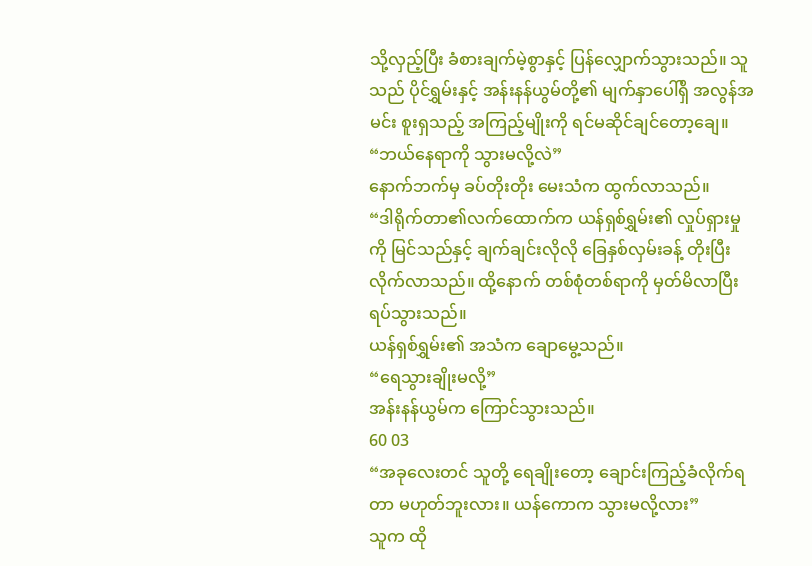သို့လှည့်ပြီး ခံစားချက်မဲ့စွာနှင့် ပြန်လျှောက်သွားသည်။ သူသည် ပိုင်ရွှမ်းနှင့် အန်းနန်ယွမ်တို့၏ မျက်နှာပေါ်ရှိ အလွန်အမင်း စူးရှသည့် အကြည့်မျိုးကို ရင်မဆိုင်ချင်တော့ချေ။
“ဘယ်နေရာကို သွားမလို့လဲ”
နောက်ဘက်မှ ခပ်တိုးတိုး မေးသံက ထွက်လာသည်။
“ဒါရိုက်တာ၏လက်ထောက်က ယန်ရှစ်ရွှမ်း၏ လှုပ်ရှားမှုကို မြင်သည်နှင့် ချက်ချင်းလိုလို ခြေနှစ်လှမ်းခန့် တိုးပြီး လိုက်လာသည်။ ထို့နောက် တစ်စုံတစ်ရာကို မှတ်မိလာပြီး ရပ်သွားသည်။
ယန်ရှစ်ရွှမ်း၏ အသံက ချောမွေ့သည်။
“ရေသွားချိုးမလို့”
အန်းနန်ယွမ်က ကြောင်သွားသည်။
60 03
“အခုလေးတင် သူတို့ ရေချိုးတော့ ချောင်းကြည့်ခံလိုက်ရတာ မဟုတ်ဘူးလား။ ယန်ကောက သွားမလို့လား”
သူက ထို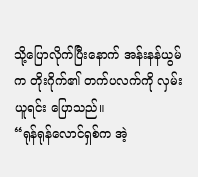သို့ပြောလိုက်ပြီးနောက် အန်းနန်ယွမ်က တိုးဂိုက်၏ တက်ပလက်ကို လှမ်းယူရင်း ပြောသည်။
“ရုန်ရုန်လောင်ရှစ်က အဲ့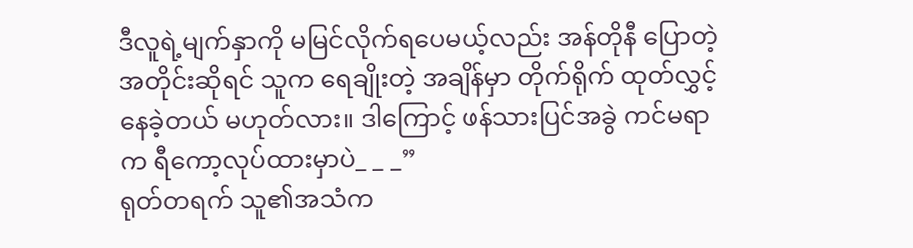ဒီလူရဲ့မျက်နှာကို မမြင်လိုက်ရပေမယ့်လည်း အန်တိုနီ ပြောတဲ့အတိုင်းဆိုရင် သူက ရေချိုးတဲ့ အချိန်မှာ တိုက်ရိုက် ထုတ်လွှင့်နေခဲ့တယ် မဟုတ်လား။ ဒါကြောင့် ဖန်သားပြင်အခွဲ ကင်မရာက ရီကော့လုပ်ထားမှာပဲ_ _ _”
ရုတ်တရက် သူ၏အသံက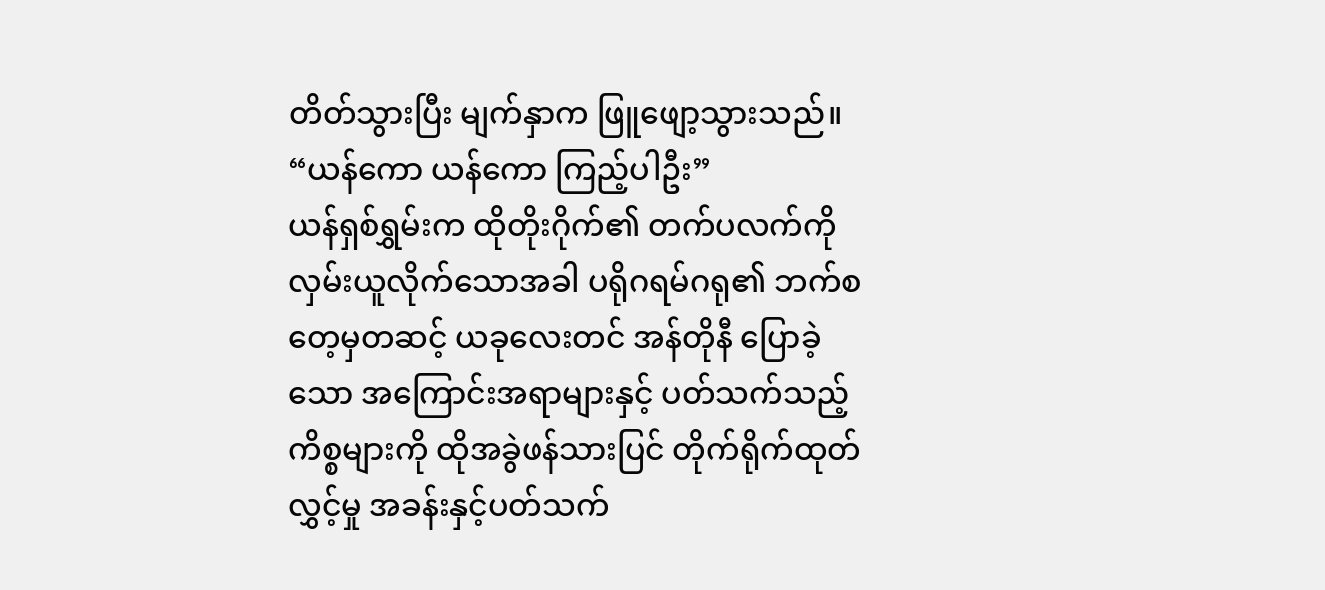တိတ်သွားပြီး မျက်နှာက ဖြူဖျော့သွားသည်။
“ယန်ကော ယန်ကော ကြည့်ပါဦး”
ယန်ရှစ်ရွှမ်းက ထိုတိုးဂိုက်၏ တက်ပလက်ကို လှမ်းယူလိုက်သောအခါ ပရိုဂရမ်ဂရု၏ ဘက်စတေ့မှတဆင့် ယခုလေးတင် အန်တိုနီ ပြောခဲ့သော အကြောင်းအရာများနှင့် ပတ်သက်သည့် ကိစ္စများကို ထိုအခွဲဖန်သားပြင် တိုက်ရိုက်ထုတ်လွှင့်မှု အခန်းနှင့်ပတ်သက်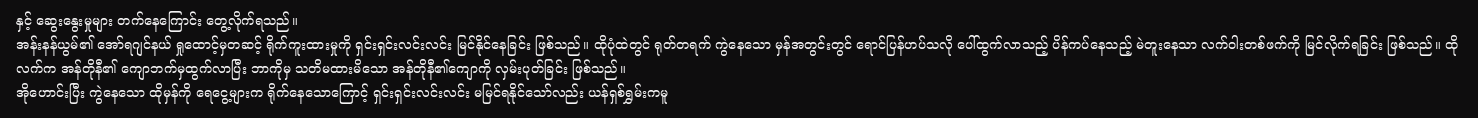နှင့် ဆွေးနွေးမှုများ တက်နေကြောင်း တွေ့လိုက်ရသည်။
အန်းနန်ယွမ်၏ အော်ရဂျင်နယ် ရှုထောင့်မှတဆင့် ရိုက်ကူးထားမှုကို ရှင်းရှင်းလင်းလင်း မြင်နိုင်နေခြင်း ဖြစ်သည်။ ထိုပုံထဲတွင် ရုတ်တရက် ကွဲနေသော မှန်အတွင်းတွင် ရောင်ပြန်ဟပ်သလို ပေါ်ထွက်လာသည့် ပိန်ကပ်နေသည့် မဲတူးနေသာ လက်ဝါးတစ်ဖက်ကို မြင်လိုက်ရခြင်း ဖြစ်သည်။ ထိုလက်က အန်တိုနီ၏ ကျောဘက်မှထွက်လာပြီး ဘာကိုမှ သတိမထားမိသော အန်တိုနီ၏ကျောကို လှမ်းပုတ်ခြင်း ဖြစ်သည်။
အိုဟောင်းပြီး ကွဲနေသော ထိုမှန်ကို ရေငွေ့များက ရိုက်နေသောကြောင့် ရှင်းရှင်းလင်းလင်း မမြင်ရနိုင်သော်လည်း ယန်ရှစ်ရွှမ်းကမူ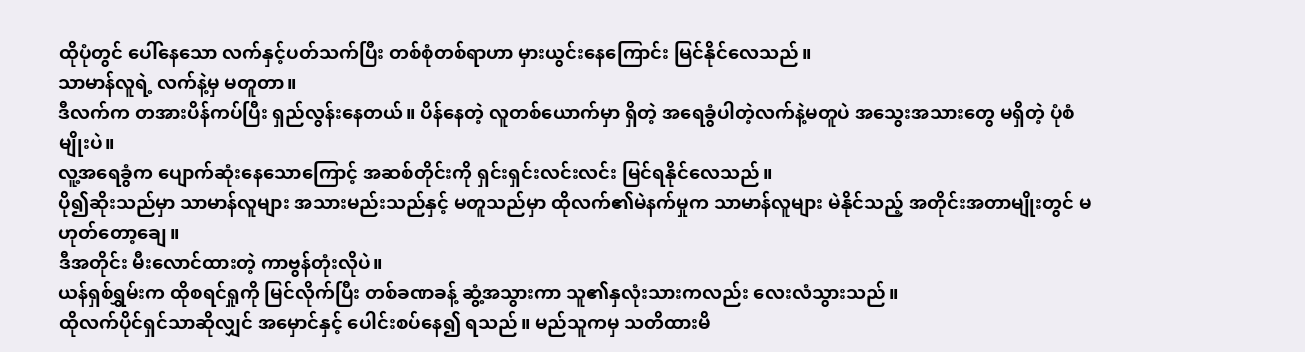ထိုပုံတွင် ပေါ်နေသော လက်နှင့်ပတ်သက်ပြီး တစ်စုံတစ်ရာဟာ မှားယွင်းနေကြောင်း မြင်နိုင်လေသည်။
သာမာန်လူရဲ့ လက်နဲ့မှ မတူတာ။
ဒီလက်က တအားပိန်ကပ်ပြီး ရှည်လွန်းနေတယ်။ ပိန်နေတဲ့ လူတစ်ယောက်မှာ ရှိတဲ့ အရေခွံပါတဲ့လက်နဲ့မတူပဲ အသွေးအသားတွေ မရှိတဲ့ ပုံစံမျိုးပဲ။
လူ့အရေခွံက ပျောက်ဆုံးနေသောကြောင့် အဆစ်တိုင်းကို ရှင်းရှင်းလင်းလင်း မြင်ရနိုင်လေသည်။
ပို၍ဆိုးသည်မှာ သာမာန်လူများ အသားမည်းသည်နှင့် မတူသည်မှာ ထိုလက်၏မဲနက်မှုက သာမာန်လူများ မဲနိုင်သည့် အတိုင်းအတာမျိုးတွင် မဟုတ်တော့ချေ။
ဒီအတိုင်း မီးလောင်ထားတဲ့ ကာဗွန်တုံးလိုပဲ။
ယန်ရှစ်ရွှမ်းက ထိုစရင်ရှုကို မြင်လိုက်ပြီး တစ်ခဏခန့် ဆွံ့အသွားကာ သူ၏နှလုံးသားကလည်း လေးလံသွားသည်။
ထိုလက်ပိုင်ရှင်သာဆိုလျှင် အမှောင်နှင့် ပေါင်းစပ်နေ၍ ရသည်။ မည်သူကမှ သတိထားမိ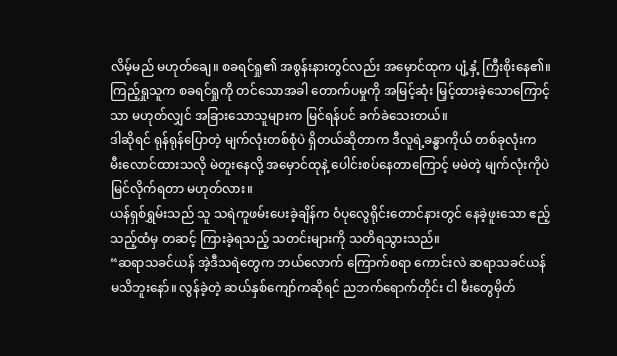လိမ့်မည် မဟုတ်ချေ။ စခရင်ရှု၏ အစွန်းနားတွင်လည်း အမှောင်ထုက ပျံ့နှံ့ ကြီးစိုးနေ၏။ ကြည့်ရှုသူက စခရင်ရှုကို တင်သောအခါ တောက်ပမှုကို အမြင့်ဆုံး မြှင့်ထားခဲ့သောကြောင့်သာ မဟုတ်လျှင် အခြားသောသူများက မြင်ရန်ပင် ခက်ခဲသေးတယ်။
ဒါဆိုရင် ရုန်ရုန်ပြောတဲ့ မျက်လုံးတစ်စုံပဲ ရှိတယ်ဆိုတာက ဒီလူရဲ့ခန္ဓာကိုယ် တစ်ခုလုံးက မီးလောင်ထားသလို မဲတူးနေလို့ အမှောင်ထုနဲ့ ပေါင်းစပ်နေတာကြောင့် မမဲတဲ့ မျက်လုံးကိုပဲ မြင်လိုက်ရတာ မဟုတ်လား။
ယန်ရှစ်ရွှမ်းသည် သူ သရဲကူဖမ်းပေးခဲ့ချိန်က ဝံပုလွေရိုင်းတောင်နားတွင် နေခဲ့ဖူးသော ဧည့်သည့်ထံမှ တဆင့် ကြားခဲ့ရသည့် သတင်းများကို သတိရသွားသည်။
“ဆရာသခင်ယန် အဲ့ဒီသရဲတွေက ဘယ်လောက် ကြောက်စရာ ကောင်းလဲ ဆရာသခင်ယန် မသိဘူးနော်။ လွန်ခဲ့တဲ့ ဆယ်နှစ်ကျော်ကဆိုရင် ညဘက်ရောက်တိုင်း ငါ မီးတွေမှိတ်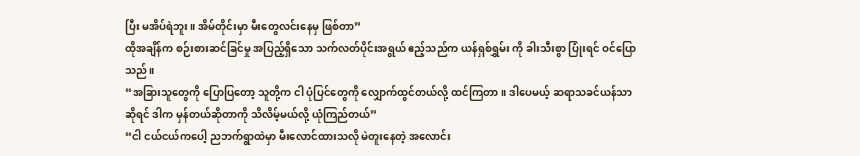ပြီး မအိပ်ရဲဘူး။ အိမ်တိုင်းမှာ မီးတွေလင်းနေမှ ဖြစ်တာ”
ထိုအချိန်က စဉ်းစားဆင်ခြင်မှု အပြည့်ရှိသော သက်လတ်ပိုင်းအရွယ် ဧည့်သည်က ယန်ရှစ်ရွှမ်း ကို ခါးသီးစွာ ပြုံးရင် ဝင်ပြောသည်။
“အခြားသူတွေကို ပြောပြတော့ သူတို့က ငါ ပုံပြင်တွေကို လျှောက်ထွင်တယ်လို့ ထင်ကြတာ။ ဒါပေမယ့် ဆရာသခင်ယန်သာဆိုရင် ဒါက မှန်တယ်ဆိုတာကို သိလိမ့်မယ်လို့ ယုံကြည်တယ်”
“ငါ ငယ်ငယ်ကပေါ့ ညဘက်ရွာထဲမှာ မီးလောင်ထားသလို မဲတူးနေတဲ့ အလောင်း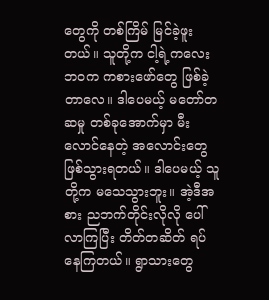တွေကို တစ်ကြိမ် မြင်ခဲ့ဖူးတယ်။ သူတို့က ငါ့ရဲ့ကလေးဘဝက ကစားဖော်တွေ ဖြစ်ခဲ့တာလေ။ ဒါပေမယ့် မတော်တဆမှု တစ်ခုအောက်မှာ မီးလောင်နေတဲ့ အလောင်းတွေ ဖြစ်သွားရတယ်။ ဒါပေမယ့် သူတို့က မသေသွားဘူး။ အဲ့ဒီအစား ညဘက်တိုင်းလိုလို ပေါ်လာကြပြီး တိတ်တဆိတ် ရပ်နေကြတယ်။ ရွာသားတွေ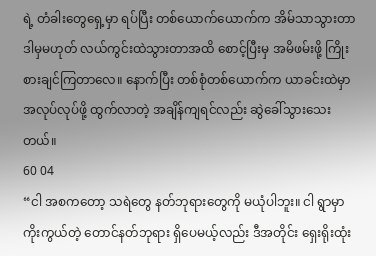ရဲ့ တံခါးတွေရှေ့မှာ ရပ်ပြီး တစ်ယောက်ယောက်က အိမ်သာသွားတာ ဒါမှမဟုတ် လယ်ကွင်းထဲသွားတာအထိ စောင့်ပြီးမှ အမိဖမ်းဖို့ ကြိုးစားချင်ကြတာလေ။ နောက်ပြီး တစ်စုံတစ်ယောက်က ယာခင်းထဲမှာ အလုပ်လုပ်ဖို့ ထွက်လာတဲ့ အချိန်ကျရင်လည်း ဆွဲခေါ်သွားသေးတယ်။
60 04
“ငါ အစကတော့ သရဲတွေ နတ်ဘုရားတွေကို မယုံပါဘူး။ ငါ ရွာမှာ ကိုးကွယ်တဲ့ တောင်နတ်ဘုရား ရှိပေမယ့်လည်း ဒီအတိုင်း ရှေးရိုးထုံး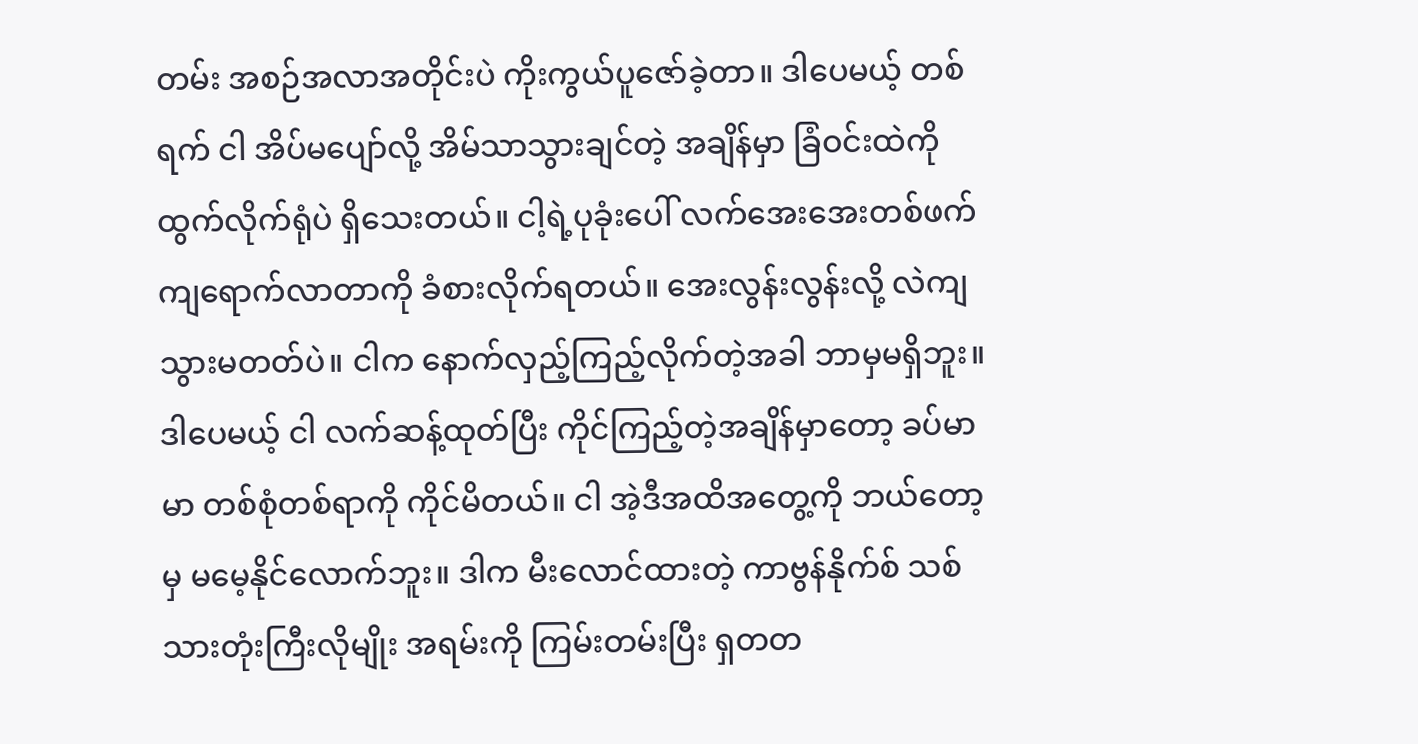တမ်း အစဉ်အလာအတိုင်းပဲ ကိုးကွယ်ပူဇော်ခဲ့တာ။ ဒါပေမယ့် တစ်ရက် ငါ အိပ်မပျော်လို့ အိမ်သာသွားချင်တဲ့ အချိန်မှာ ခြံဝင်းထဲကို ထွက်လိုက်ရုံပဲ ရှိသေးတယ်။ ငါ့ရဲ့ပုခုံးပေါ် လက်အေးအေးတစ်ဖက် ကျရောက်လာတာကို ခံစားလိုက်ရတယ်။ အေးလွန်းလွန်းလို့ လဲကျသွားမတတ်ပဲ။ ငါက နောက်လှည့်ကြည့်လိုက်တဲ့အခါ ဘာမှမရှိဘူး။ ဒါပေမယ့် ငါ လက်ဆန့်ထုတ်ပြီး ကိုင်ကြည့်တဲ့အချိန်မှာတော့ ခပ်မာမာ တစ်စုံတစ်ရာကို ကိုင်မိတယ်။ ငါ အဲ့ဒီအထိအတွေ့ကို ဘယ်တော့မှ မမေ့နိုင်လောက်ဘူး။ ဒါက မီးလောင်ထားတဲ့ ကာဗွန်နိုက်စ် သစ်သားတုံးကြီးလိုမျိုး အရမ်းကို ကြမ်းတမ်းပြီး ရှတတ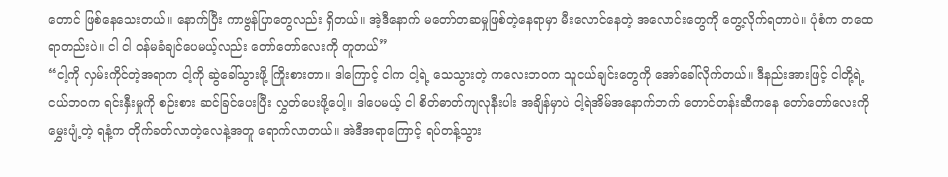တောင် ဖြစ်နေသေးတယ်။ နောက်ပြီး ကာဗွန်ပြာတွေလည်း ရှိတယ်။ အဲ့ဒီနောက် မတော်တဆမှုဖြစ်တဲ့နေရာမှာ မီးလောင်နေတဲ့ အလောင်းတွေကို တွေ့လိုက်ရတာပဲ။ ပုံစံက တထေရာတည်းပဲ။ ငါ ငါ ဝန်မခံချင်ပေမယ့်လည်း တော်တော်လေးကို တူတယ်”
“ငါ့ကို လှမ်းကိုင်တဲ့အရာက ငါ့ကို ဆွဲခေါ်သွားဖို့ ကြိုးစားတာ။ ဒါကြောင့် ငါက ငါ့ရဲ့ သေသွားတဲ့ ကလေးဘဝက သူငယ်ချင်းတွေကို အော်ခေါ်လိုက်တယ်။ ဒီနည်းအားဖြင့် ငါတို့ရဲ့ငယ်ဘဝက ရင်းနှီးမှုကို စဉ်းစား ဆင်ခြင်ပေးပြီး လွှတ်ပေးဖို့ပေါ့။ ဒါပေမယ့် ငါ စိတ်ဓာတ်ကျလုနီးပါး အချိန်မှာပဲ ငါ့ရဲအိမ်အနောက်ဘက် တောင်တန်းဆီကနေ တော်တော်လေးကို မွှေးပျံ့တဲ့ ရနံ့က တိုက်ခတ်လာတဲ့လေနဲ့အတူ ရောက်လာတယ်။ အဲဒီအရာကြောင့် ရပ်တန့်သွား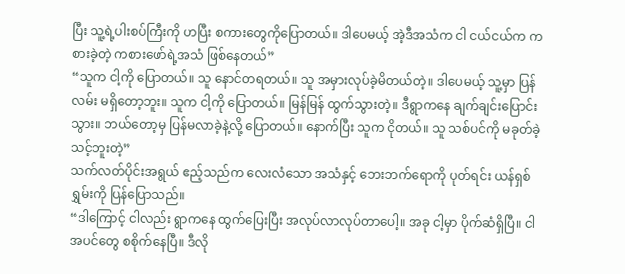ပြီး သူ့ရဲ့ပါးစပ်ကြီးကို ဟပြီး စကားတွေကိုပြောတယ်။ ဒါပေမယ့် အဲ့ဒီအသံက ငါ ငယ်ငယ်က ကစားခဲ့တဲ့ ကစားဖော်ရဲ့အသံ ဖြစ်နေတယ်”
“သူက ငါ့ကို ပြောတယ်။ သူ နောင်တရတယ်။ သူ အမှားလုပ်ခဲ့မိတယ်တဲ့။ ဒါပေမယ့် သူ့မှာ ပြန်လမ်း မရှိတော့ဘူး။ သူက ငါ့ကို ပြောတယ်။ မြန်မြန် ထွက်သွားတဲ့။ ဒီရွာကနေ ချက်ချင်းပြောင်းသွား။ ဘယ်တော့မှ ပြန်မလာခဲ့နဲ့လို့ ပြောတယ်။ နောက်ပြီး သူက ငိုတယ်။ သူ သစ်ပင်ကို မခုတ်ခဲ့သင့်ဘူးတဲ့”
သက်လတ်ပိုင်းအရွယ် ဧည့်သည်က လေးလံသော အသံနှင့် ဘေးဘက်ရောကို ပုတ်ရင်း ယန်ရှစ်ရွှမ်းကို ပြန်ပြောသည်။
“ဒါကြောင့် ငါလည်း ရွာကနေ ထွက်ပြေးပြီး အလုပ်လာလုပ်တာပေါ့။ အခု ငါ့မှာ ပိုက်ဆံရှိပြီ။ ငါ အပင်တွေ စစိုက်နေပြီ။ ဒီလို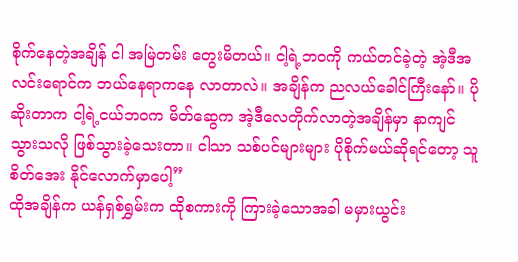စိုက်နေတဲ့အချိန် ငါ အမြဲတမ်း တွေးမိတယ်။ ငါ့ရဲ့ဘဝကို ကယ်တင်ခဲ့တဲ့ အဲ့ဒီအလင်းရောင်က ဘယ်နေရာကနေ လာတာလဲ။ အချိန်က ညလယ်ခေါင်ကြီးနော်။ ပိုဆိုးတာက ငါ့ရဲ့ငယ်ဘဝက မိတ်ဆွေက အဲ့ဒီလေတိုက်လာတဲ့အချိန်မှာ နာကျင်သွားသလို ဖြစ်သွားခဲ့သေးတာ။ ငါသာ သစ်ပင်များများ ပိုစိုက်မယ်ဆိုရင်တော့ သူ စိတ်အေး နိုင်လောက်မှာပေါ့”
ထိုအချိန်က ယန်ရှစ်ရွှမ်းက ထိုစကားကို ကြားခဲ့သောအခါ မမှားယွင်း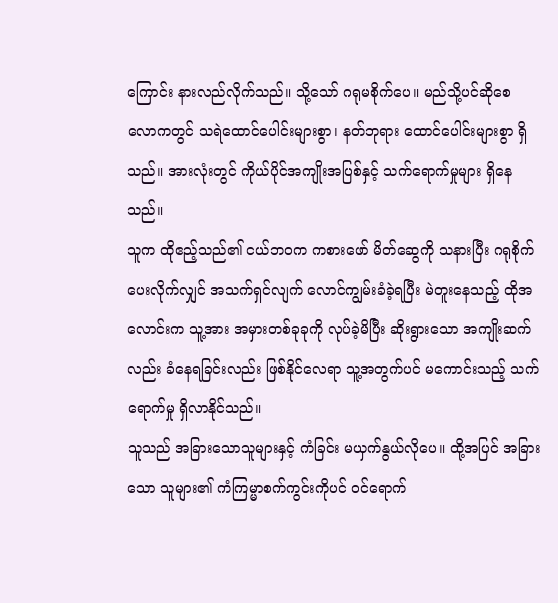ကြောင်း နားလည်လိုက်သည်။ သို့သော် ဂရုမစိုက်ပေ။ မည်သို့ပင်ဆိုစေ လောကတွင် သရဲထောင်ပေါင်းများစွာ၊ နတ်ဘုရား ထောင်ပေါင်းများစွာ ရှိသည်။ အားလုံးတွင် ကိုယ်ပိုင်အကျိုးအပြစ်နှင့် သက်ရောက်မှုများ ရှိနေသည်။
သူက ထိုဧည့်သည်၏ ငယ်ဘဝက ကစားဖော် မိတ်ဆွေကို သနားပြီး ဂရုစိုက် ပေးလိုက်လျှင် အသက်ရှင်လျက် လောင်ကျွမ်းခံခဲ့ရပြီး မဲတူးနေသည့် ထိုအလောင်းက သူ့အား အမှားတစ်ခုခုကို လုပ်ခဲ့မိပြီး ဆိုးရွားသော အကျိုးဆက်လည်း ခံနေရခြင်းလည်း ဖြစ်နိုင်လေရာ သူ့အတွက်ပင် မကောင်းသည့် သက်ရောက်မှု ရှိလာနိုင်သည်။
သူသည် အခြားသောသူများနှင့် ကံခြင်း မယှက်နွယ်လိုပေ။ ထို့အပြင် အခြားသော သူများ၏ ကံကြမ္မာစက်ကွင်းကိုပင် ဝင်ရောက်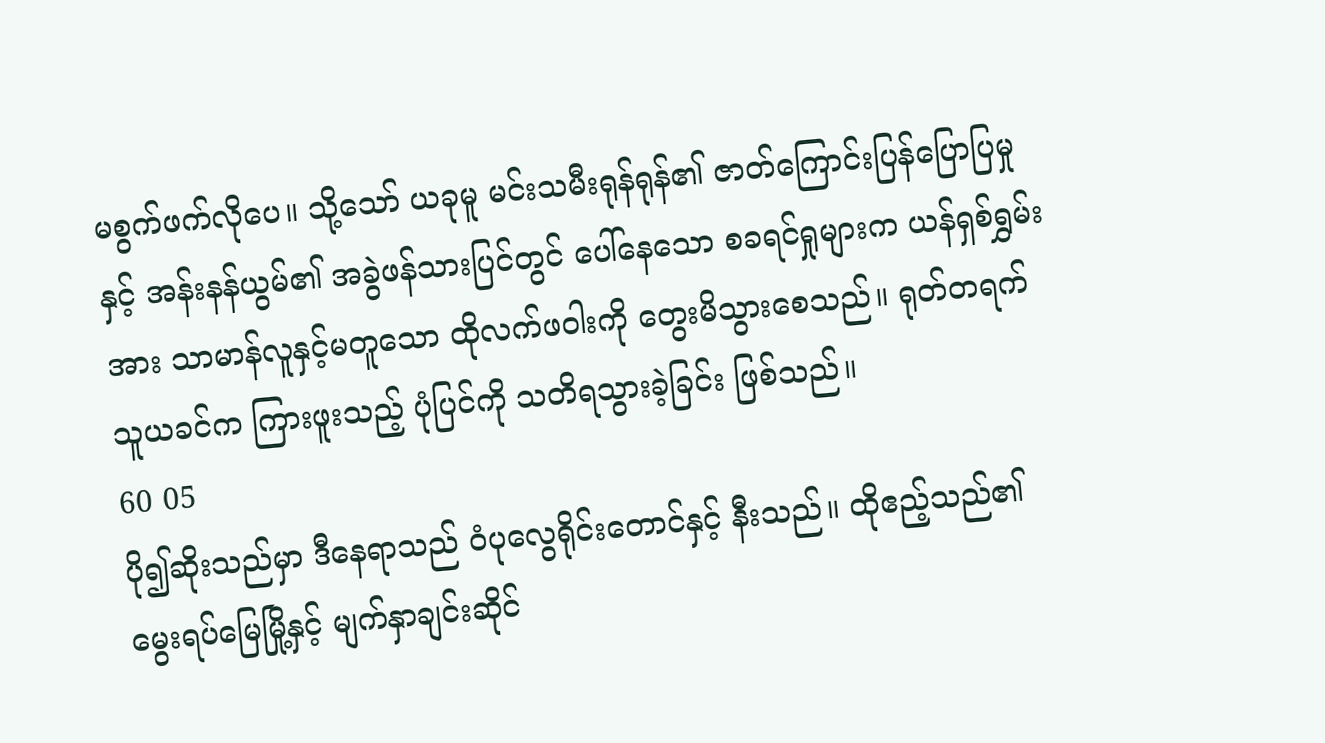မစွက်ဖက်လိုပေ။ သို့သော် ယခုမူ မင်းသမီးရုန်ရုန်၏ ဇာတ်ကြောင်းပြန်ပြောပြမှုနှင့် အန်းနန်ယွမ်၏ အခွဲဖန်သားပြင်တွင် ပေါ်နေသော စခရင်ရှုများက ယန်ရှစ်ရွှမ်းအား သာမာန်လူနှင့်မတူသော ထိုလက်ဖဝါးကို တွေးမိသွားစေသည်။ ရုတ်တရက် သူယခင်က ကြားဖူးသည့် ပုံပြင်ကို သတိရသွားခဲ့ခြင်း ဖြစ်သည်။
60 05
ပို၍ဆိုးသည်မှာ ဒီနေရာသည် ဝံပုလွေရိုင်းတောင်နှင့် နီးသည်။ ထိုဧည့်သည်၏ မွေးရပ်မြေမြို့နှင့် မျက်နှာချင်းဆိုင်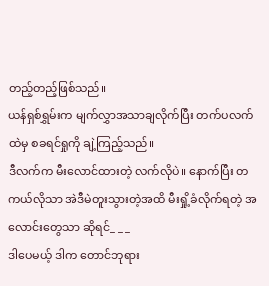တည့်တည့်ဖြစ်သည်။
ယန်ရှစ်ရွှမ်းက မျက်လွှာအသာချလိုက်ပြီး တက်ပလက်ထဲမှ စခရင်ရှုကို ချဲ့ကြည့်သည်။
ဒီလက်က မီးလောင်ထားတဲ့ လက်လိုပဲ။ နောက်ပြီး တကယ်လိုသာ အဲဒီမဲတူးသွားတဲ့အထိ မီးရှို့ခံလိုက်ရတဲ့ အလောင်းတွေသာ ဆိုရင်_ _ _
ဒါပေမယ့် ဒါက တောင်ဘုရား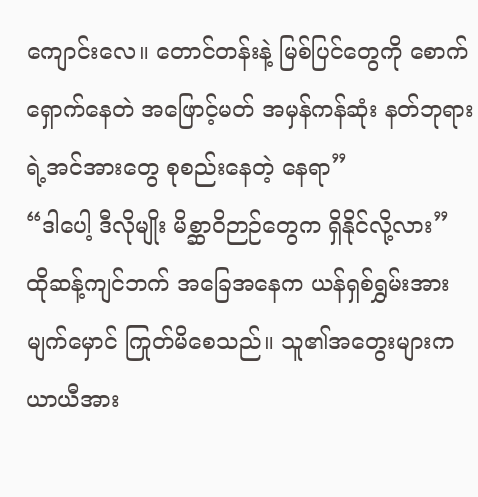ကျောင်းလေ။ တောင်တန်းနဲ့ မြစ်ပြင်တွေကို စောက်ရှောက်နေတဲ အဖြောင့်မတ် အမှန်ကန်ဆုံး နတ်ဘုရားရဲ့အင်အားတွေ စုစည်းနေတဲ့ နေရာ”
“ဒါပေါ့ ဒီလိုမျိုး မိစ္ဆာဝိဉာဉ်တွေက ရှိနိုင်လို့လား”
ထိုဆန့်ကျင်ဘက် အခြေအနေက ယန်ရှစ်ရွှမ်းအား မျက်မှောင် ကြုတ်မိစေသည်။ သူ၏အတွေးများက ယာယီအား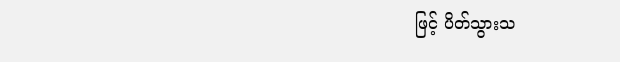ဖြင့် ပိတ်သွားသ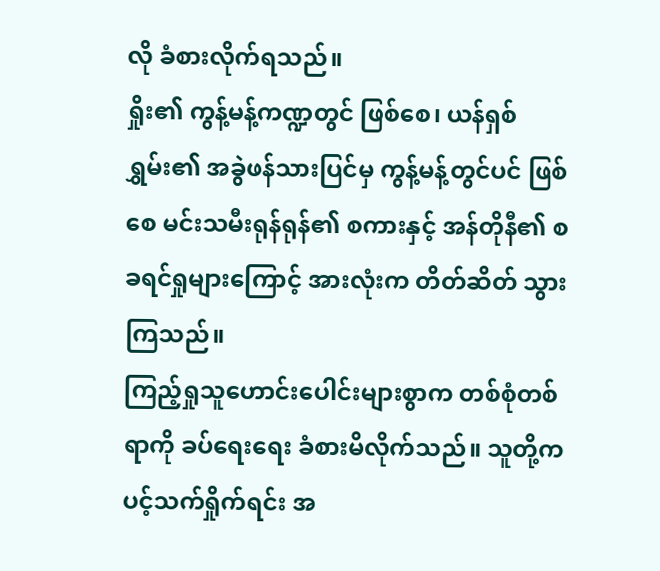လို ခံစားလိုက်ရသည်။
ရှိုး၏ ကွန့်မန့်ကဏ္ဍတွင် ဖြစ်စေ၊ ယန်ရှစ်ရွှမ်း၏ အခွဲဖန်သားပြင်မှ ကွန့်မန့်တွင်ပင် ဖြစ်စေ မင်းသမီးရုန်ရုန်၏ စကားနှင့် အန်တိုနီ၏ စခရင်ရှုများကြောင့် အားလုံးက တိတ်ဆိတ် သွားကြသည်။
ကြည့်ရှုသူဟောင်းပေါင်းများစွာက တစ်စုံတစ်ရာကို ခပ်ရေးရေး ခံစားမိလိုက်သည်။ သူတို့က ပင့်သက်ရှိုက်ရင်း အ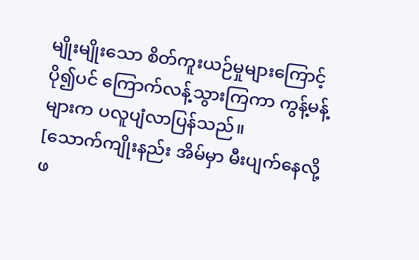မျိုးမျိုးသော စိတ်ကူးယဉ်မှုများကြောင့် ပို၍ပင် ကြောက်လန့်သွားကြကာ ကွန့်မန့်များက ပလူပျံလာပြန်သည်။
[သောက်ကျိုးနည်း အိမ်မှာ မီးပျက်နေလို့ ဖ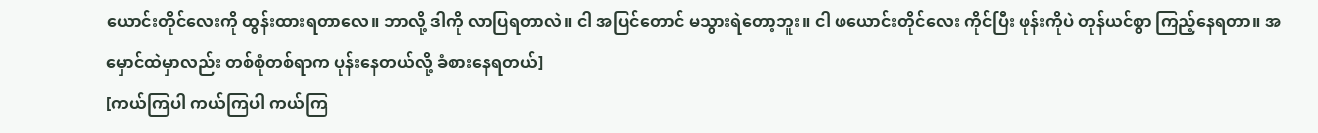ယောင်းတိုင်လေးကို ထွန်းထားရတာလေ။ ဘာလို့ ဒါကို လာပြရတာလဲ။ ငါ အပြင်တောင် မသွားရဲတော့ဘူး။ ငါ ဖယောင်းတိုင်လေး ကိုင်ပြီး ဖုန်းကိုပဲ တုန်ယင်စွာ ကြည့်နေရတာ။ အမှောင်ထဲမှာလည်း တစ်စုံတစ်ရာက ပုန်းနေတယ်လို့ ခံစားနေရတယ်]
[ကယ်ကြပါ ကယ်ကြပါ ကယ်ကြ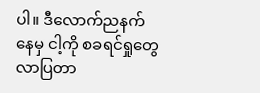ပါ။ ဒီလောက်ညနက်နေမှ ငါ့ကို စခရင်ရှုတွေ လာပြတာ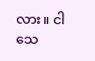လား။ ငါ သေ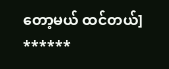တော့မယ် ထင်တယ်]
******